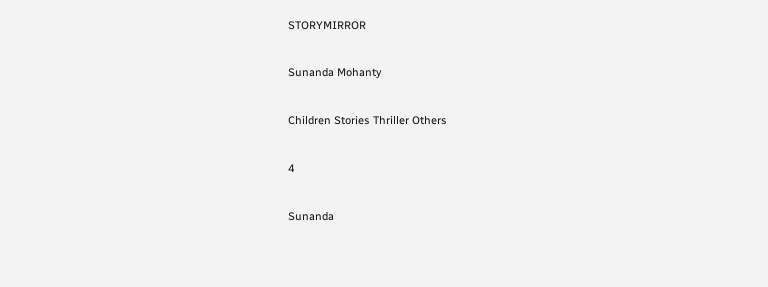STORYMIRROR

Sunanda Mohanty

Children Stories Thriller Others

4

Sunanda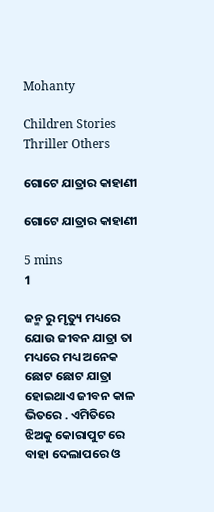Mohanty

Children Stories Thriller Others

ଗୋଟେ ଯାତ୍ରାର କାହାଣୀ

ଗୋଟେ ଯାତ୍ରାର କାହାଣୀ

5 mins
1

ଜନ୍ମ ରୁ ମୃତ୍ୟୁ ମଧ୍ୟରେ ଯୋଉ ଜୀବନ ଯାତ୍ରା ତା ମଧ୍ୟରେ ମଧ୍ୟ ଅନେକ ଛୋଟ ଛୋଟ ଯାତ୍ରା ହୋଇଥାଏ ଜୀବନ କାଳ ଭିତରେ . ଏମିତିରେ ଝିଅକୁ କୋରାପୁଟ ରେ ବାହା ଦେଲାପରେ ଓ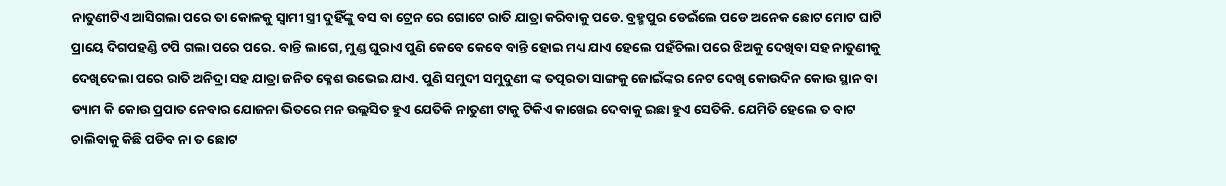ନାତୁଣୀଟିଏ ଆସିଗଲା ପରେ ତା କୋଳକୁ ସ୍ୱାମୀ ସ୍ତ୍ରୀ ଦୁହିଁଙ୍କୁ ବସ ବା ଟ୍ରେନ ରେ ଗୋଟେ ରାତି ଯାତ୍ରା କରିବାକୁ ପଡେ. ବ୍ରହ୍ମପୁର ଡେଇଁଲେ ପଡେ ଅନେକ ଛୋଟ ମୋଟ ଘାଟି ପ୍ରାୟେ ଦିଗପହଣ୍ଡି ଟପି ଗଲା ପରେ ପରେ. ବାନ୍ତି ଲାଗେ, ମୁଣ୍ଡ ଘୁରାଏ ପୁଣି କେବେ କେବେ ବାନ୍ତି ହୋଇ ମଧ୍ୟ ଯାଏ ହେଲେ ପହଁଚିଲା ପରେ ଝିଅକୁ ଦେଖିବା ସହ ନାତୁଣୀକୁ ଦେଖିଦେଲା ପରେ ରାତି ଅନିଦ୍ରା ସହ ଯାତ୍ରା ଜନିତ କ୍ଳେଶ ଉଭେଇ ଯାଏ. ପୁଣି ସମୁଦୀ ସମୁଦୁଣୀ ଙ୍କ ତତ୍ପରତା ସାଙ୍ଗକୁ ଜୋଇଁଙ୍କର ନେଟ ଦେଖି କୋଉଦିନ କୋଉ ସ୍ଥାନ ବା ଡ୍ୟାମ କି କୋଉ ପ୍ରପାତ ନେବାର ଯୋଜନା ଭିତରେ ମନ ଉଲ୍ଲସିତ ହୁଏ ଯେତିକି ନାତୁଣୀ ଟାକୁ ଟିକିଏ କାଖେଇ ଦେବାକୁ ଇଛା ହୁଏ ସେତିକି. ଯେମିତି ହେଲେ ତ ବାଟ ଚାଲିବାକୁ କିଛି ପଡିବ ନା ତ ଛୋଟ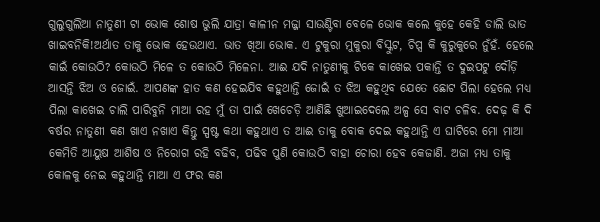ଗୁଲୁଗୁଲିଆ ନାତୁଣୀ ଟା ଭୋକ ଶୋଷ ଭୁଲି ଯାତ୍ରା କାଳୀନ ମଜ୍ଜା ସାଉଣ୍ଟିବା ବେଳେ ଭୋକ କଲେ କୁହେ କେହି ଡାଲି ଭାତ ଖାଇବନିକି!ଅର୍ଥାତ ତାକୁ ଭୋକ ହେଉଥାଏ. ଭାତ ଖିଆ ଭୋକ. ଏ ଟୁକୁରା ମୁକୁରା ବିସ୍କୁଟ, ଚିପ୍ସ କି କୁରୁକୁରେ ନୁଁହଁ. ହେଲେ କାଇଁ କୋଉଠି? କୋଉଠି ମିଳେ ତ କୋଉଠି ମିଳେନା. ଆଈ ଯଦି ନାତୁଣୀକୁ ଟିକେ କାଖେଇ ପକାନ୍ତି ତ ଦୁଇପଟୁ ଦୌଡ଼ି ଆସନ୍ତି ଝିଅ ଓ ଜୋଇଁ. ଆପଣଙ୍କ ହାତ କଣ ହେଇଯିବ କହୁଥାନ୍ତି ଜୋଇଁ ତ ଝିଅ କହୁଥିବ ଯେତେ ଛୋଟ ପିଲା ହେଲେ ମଧ୍ୟ ପିଲା କାଖେଇ ଚାଲି ପାରିବୁନି ମାଆ ରହ ମୁଁ ତା ପାଇଁ ଖେଚେଡ଼ି ଆଣିଛି ଖୁଆଇଦେଲେ ଅଳ୍ପ ସେ ବାଟ ଚଳିବ. ଦେଢ଼ କି ଦି ବର୍ଷର ନାତୁଣୀ କଣ ଖାଏ ନଖାଏ କିନ୍ତୁ ସ୍ପଷ୍ଟ କଥା କହୁଥାଏ ତ ଆଈ ତାକୁ ବୋକ ଦେଇ କହୁଥାନ୍ତି ଏ ଘାଟିରେ ମୋ ମାଆ କେମିତି ଆୟୁଷ ଆଶିଷ ଓ ନିରୋଗ ରହି ବଢିବ, ପଢିବ ପୁଣି କୋଉଠି ବାହା ଚୋରା ହେବ କେଜାଣି. ଅଜା ମଧ୍ୟ ତାକୁ କୋଳକୁ ନେଇ କହୁଥାନ୍ତି ମାଆ ଏ ଫର କଣ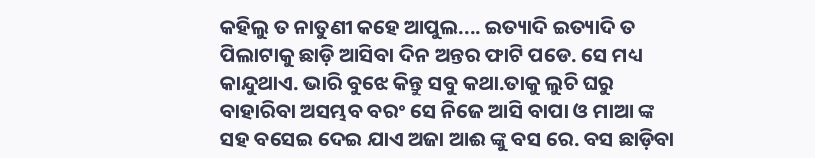କହିଲୁ ତ ନାତୁଣୀ କହେ ଆପୁଲ.... ଇତ୍ୟାଦି ଇତ୍ୟାଦି ତ ପିଲାଟାକୁ ଛାଡ଼ି ଆସିବା ଦିନ ଅନ୍ତର ଫାଟି ପଡେ. ସେ ମଧ୍ୟ କାନ୍ଦୁଥାଏ. ଭାରି ବୁଝେ କିନ୍ତୁ ସବୁ କଥା.ତାକୁ ଲୁଚି ଘରୁ ବାହାରିବା ଅସମ୍ଭବ ବରଂ ସେ ନିଜେ ଆସି ବାପା ଓ ମାଆ ଙ୍କ ସହ ବସେଇ ଦେଇ ଯାଏ ଅଜା ଆଈ ଙ୍କୁ ବସ ରେ. ବସ ଛାଡ଼ିବା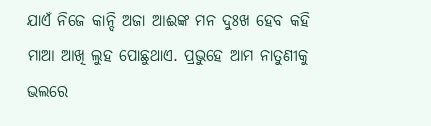ଯାଏଁ ନିଜେ କାନ୍ଦି ଅଜା ଆଈଙ୍କ ମନ ଦୁଃଖ ହେବ କହି ମାଆ ଆଖି ଲୁହ ପୋଛୁଥାଏ. ପ୍ରଭୁହେ ଆମ ନାତୁଣୀକୁ ଭଲରେ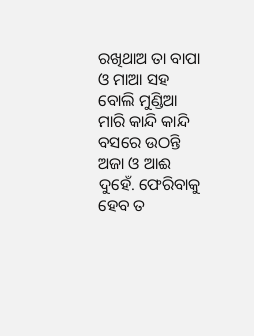ରଖିଥାଅ ତା ବାପା ଓ ମାଆ ସହ ବୋଲି ମୁଣ୍ଡିଆ ମାରି କାନ୍ଦି କାନ୍ଦି ବସରେ ଉଠନ୍ତି ଅଜା ଓ ଆଈ ଦୁହେଁ. ଫେରିବାକୁ ହେବ ତ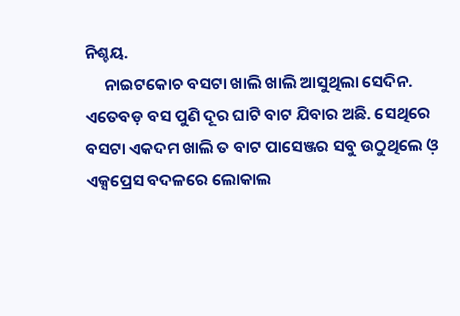ନିଶ୍ଚୟ.
     ନାଇଟକୋଚ ବସଟା ଖାଲି ଖାଲି ଆସୁଥିଲା ସେଦିନ. ଏତେବଡ଼ ବସ ପୁଣି ଦୂର ଘାଟି ବାଟ ଯିବାର ଅଛି. ସେଥିରେ ବସଟା ଏକଦମ ଖାଲି ତ ବାଟ ପାସେଞ୍ଜର ସବୁ ଉଠୁଥିଲେ ଓ଼ ଏକ୍ସପ୍ରେସ ବଦଳରେ ଲୋକାଲ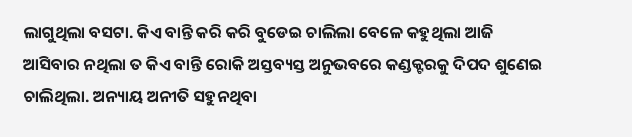ଲାଗୁଥିଲା ବସଟା. କିଏ ବାନ୍ତି କରି କରି ବୁଡେଇ ଚାଲିଲା ବେଳେ କହୁଥିଲା ଆଜି ଆସିବାର ନଥିଲା ତ କିଏ ବାନ୍ତି ରୋକି ଅସ୍ତବ୍ୟସ୍ତ ଅନୁଭବରେ କଣ୍ଡକ୍ଟରକୁ ଦିପଦ ଶୁଣେଇ ଚାଲିଥିଲା. ଅନ୍ୟାୟ ଅନୀତି ସହୁନଥିବା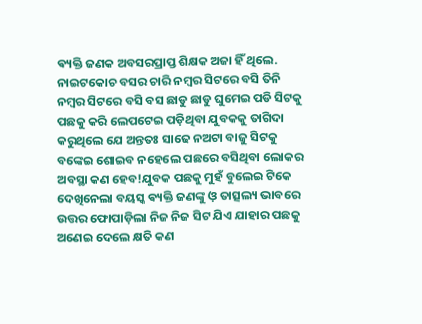ଵ୍ୟକ୍ତି ଜଣକ ଅବସରପ୍ରାପ୍ତ ଶିକ୍ଷକ ଅଜା ହିଁ ଥିଲେ. ନାଇଟକୋଚ ବସର ଚାରି ନମ୍ବର ସିଟରେ ବସି ତିନି ନମ୍ବର ସିଟରେ ବସି ବସ ଛାଡୁ ଛାଡୁ ଘୁମେଇ ପଡି ସିଟକୁ ପଛକୁ କରି ଲେପଟେଇ ପଡ଼ିଥିବା ଯୁବକକୁ ତାଗିଦା କରୁଥିଲେ ଯେ ଅନ୍ତତଃ ସାଢେ ନଅଟା ବାଜୁ ସିଟକୁ ବଙ୍କେଇ ଶୋଇବ ନହେଲେ ପଛରେ ବସିଥିବା ଲୋକର ଅବସ୍ଥା କଣ ହେବ!ଯୁବକ ପଛକୁ ମୁହଁ ବୁଲେଇ ଟିକେ ଦେଖିନେଲା ବୟସ୍କ ଵ୍ୟକ୍ତି ଜଣଙ୍କୁ ଓ଼ ତାତ୍ସଲ୍ୟ ଭାବରେ ଉତ୍ତର ଫୋପାଡ଼ିଲା ନିଜ ନିଜ ସିଟ ଯିଏ ଯାହାର ପଛକୁ ଅଣେଇ ଦେଲେ କ୍ଷତି କଣ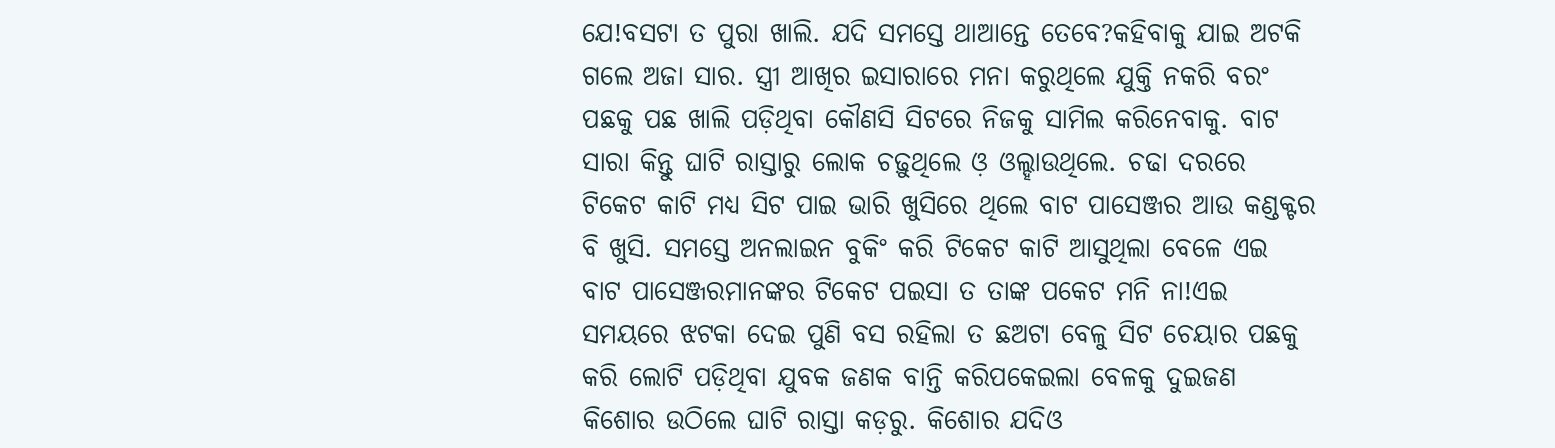ଯେ!ବସଟା ତ ପୁରା ଖାଲି. ଯଦି ସମସ୍ତେ ଥାଆନ୍ତେ ତେବେ?କହିବାକୁ ଯାଇ ଅଟକି ଗଲେ ଅଜା ସାର. ସ୍ତ୍ରୀ ଆଖିର ଇସାରାରେ ମନା କରୁଥିଲେ ଯୁକ୍ତି ନକରି ବରଂ ପଛକୁ ପଛ ଖାଲି ପଡ଼ିଥିବା କୌଣସି ସିଟରେ ନିଜକୁ ସାମିଲ କରିନେବାକୁ. ବାଟ ସାରା କିନ୍ତୁ ଘାଟି ରାସ୍ତାରୁ ଲୋକ ଚଢ଼ୁଥିଲେ ଓ଼ ଓଲ୍ହାଉଥିଲେ. ଚଢା ଦରରେ ଟିକେଟ କାଟି ମଧ୍ୟ ସିଟ ପାଇ ଭାରି ଖୁସିରେ ଥିଲେ ବାଟ ପାସେଞ୍ଜର ଆଉ କଣ୍ଡକ୍ଟର ବି ଖୁସି. ସମସ୍ତେ ଅନଲାଇନ ବୁକିଂ କରି ଟିକେଟ କାଟି ଆସୁଥିଲା ବେଳେ ଏଇ ବାଟ ପାସେଞ୍ଜରମାନଙ୍କର ଟିକେଟ ପଇସା ତ ତାଙ୍କ ପକେଟ ମନି ନା!ଏଇ ସମୟରେ ଝଟକା ଦେଇ ପୁଣି ବସ ରହିଲା ତ ଛଅଟା ବେଳୁ ସିଟ ଚେୟାର ପଛକୁ କରି ଲୋଟି ପଡ଼ିଥିବା ଯୁବକ ଜଣକ ବାନ୍ତି କରିପକେଇଲା ବେଳକୁ ଦୁଇଜଣ କିଶୋର ଉଠିଲେ ଘାଟି ରାସ୍ତା କଡ଼ରୁ. କିଶୋର ଯଦିଓ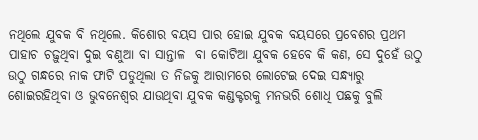ନଥିଲେ ଯୁବକ ବି ନଥିଲେ. କିଶୋର ବୟସ ପାର ହୋଇ ଯୁବକ ବୟସରେ ପ୍ରବେଶର ପ୍ରଥମ ପାହାଚ ଚଢ଼ୁଥିବା ଦୁଇ ବଣୁଆ ବା ସାନ୍ତାଳ  ବା କୋଟିଆ ଯୁବକ ହେବେ କି କଣ, ସେ ଦୁହେଁ ଉଠୁ ଉଠୁ ଗନ୍ଧରେ ନାକ ଫାଟି ପଡୁଥିଲା ତ ନିଜକୁ ଆରାମରେ ଲୋଟେଇ ଦେଇ ସନ୍ଧ୍ୟାରୁ ଶୋଇରହିଥିବା ଓ ଭୁବନେଶ୍ୱର ଯାଉଥିବା ଯୁବକ କଣ୍ଡକ୍ଟରକୁ ମନଭରି ଶୋଧି ପଛକୁ ବୁଲି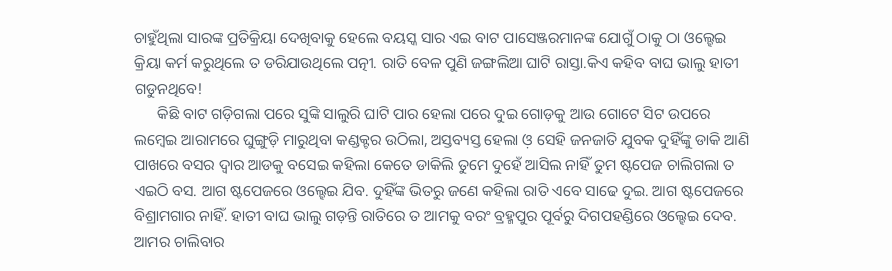ଚାହୁଁଥିଲା ସାରଙ୍କ ପ୍ରତିକ୍ରିୟା ଦେଖିବାକୁ ହେଲେ ବୟସ୍କ ସାର ଏଇ ବାଟ ପାସେଞ୍ଜରମାନଙ୍କ ଯୋଗୁଁ ଠାକୁ ଠା ଓଲ୍ହେଇ କ୍ରିୟା କର୍ମ କରୁଥିଲେ ତ ଡରିଯାଉଥିଲେ ପତ୍ନୀ. ରାତି ବେଳ ପୁଣି ଜଙ୍ଗଲିଆ ଘାଟି ରାସ୍ତା.କିଏ କହିବ ବାଘ ଭାଲୁ ହାତୀ ଗଡୁନଥିବେ!
      କିଛି ବାଟ ଗଡ଼ିଗଲା ପରେ ସୁଙ୍କି ସାଲୁରି ଘାଟି ପାର ହେଲା ପରେ ଦୁଇ ଗୋଡ଼କୁ ଆଉ ଗୋଟେ ସିଟ ଉପରେ ଲମ୍ବେଇ ଆରାମରେ ଘୁଙ୍ଗୁଡ଼ି ମାରୁଥିବା କଣ୍ଡକ୍ଟର ଉଠିଲା, ଅସ୍ତବ୍ୟସ୍ତ ହେଲା ଓ଼ ସେହି ଜନଜାତି ଯୁବକ ଦୁହିଁଙ୍କୁ ଡାକି ଆଣି ପାଖରେ ବସର ଦ୍ୱାର ଆଡକୁ ବସେଇ କହିଲା କେତେ ଡାକିଲି ତୁମେ ଦୁହେଁ ଆସିଲ ନାହିଁ ତୁମ ଷ୍ଟପେଜ ଚାଲିଗଲା ତ ଏଇଠି ବସ. ଆଗ ଷ୍ଟପେଜରେ ଓଲ୍ହେଇ ଯିବ. ଦୁହିଁଙ୍କ ଭିତରୁ ଜଣେ କହିଲା ରାତି ଏବେ ସାଢେ ଦୁଇ. ଆଗ ଷ୍ଟପେଜରେ ବିଶ୍ରାମଗାର ନାହିଁ. ହାତୀ ବାଘ ଭାଲୁ ଗଡ଼ନ୍ତି ରାତିରେ ତ ଆମକୁ ବରଂ ବ୍ରହ୍ମପୁର ପୂର୍ବରୁ ଦିଗପହଣ୍ଡିରେ ଓଲ୍ହେଇ ଦେବ. ଆମର ଚାଲିବାର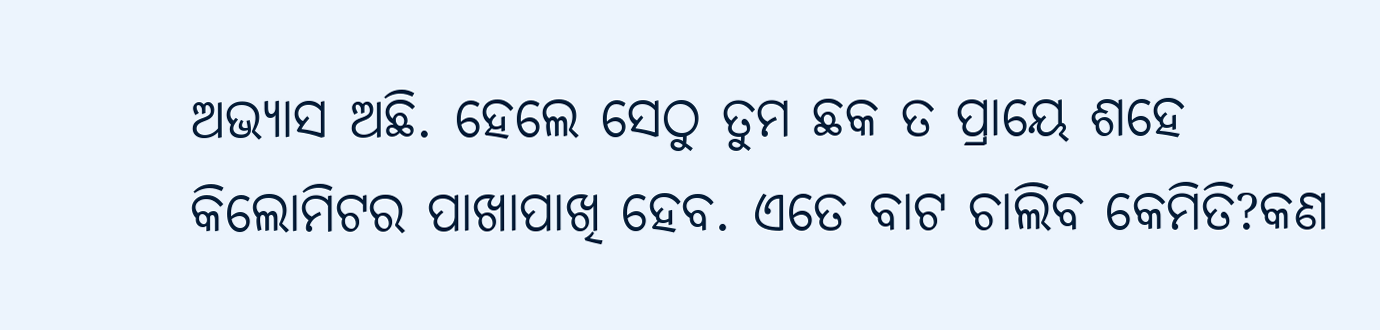ଅଭ୍ୟାସ ଅଛି. ହେଲେ ସେଠୁ ତୁମ ଛକ ତ ପ୍ରାୟେ ଶହେ କିଲୋମିଟର ପାଖାପାଖି ହେବ. ଏତେ ବାଟ ଚାଲିବ କେମିତି?କଣ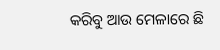କରିବୁ ଆଉ ମେଳାରେ ଛି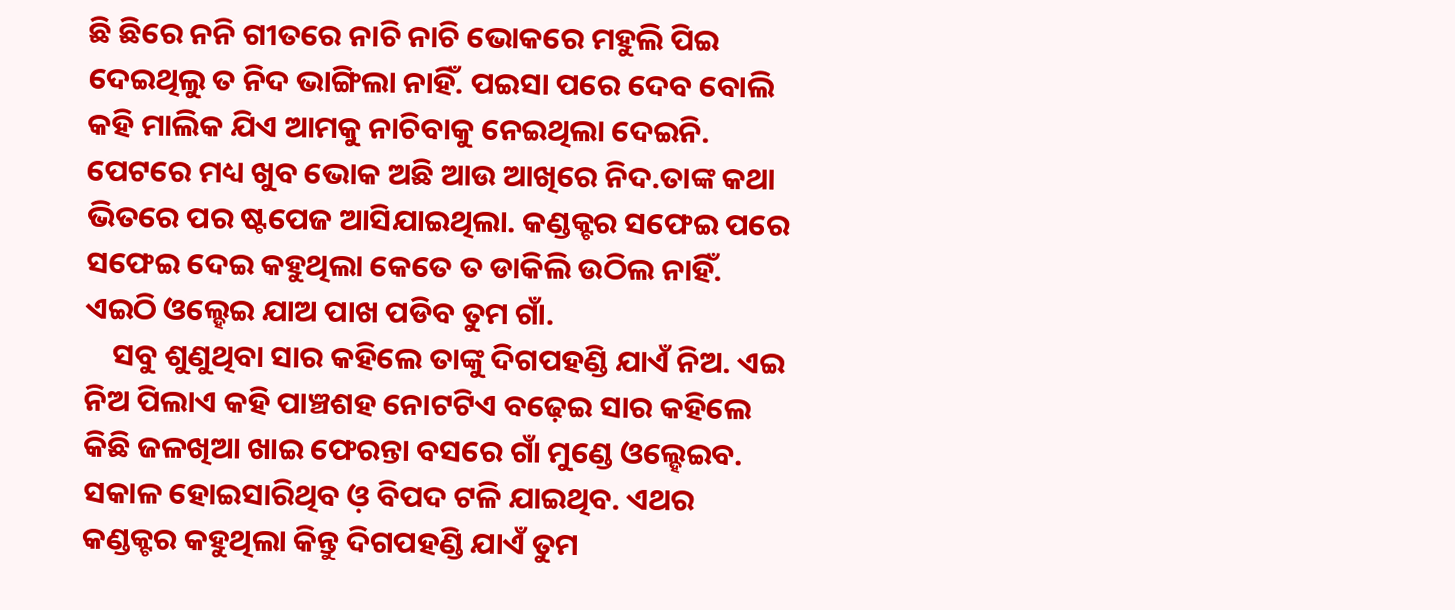ଛି ଛିରେ ନନି ଗୀତରେ ନାଚି ନାଚି ଭୋକରେ ମହୁଲି ପିଇ ଦେଇଥିଲୁ ତ ନିଦ ଭାଙ୍ଗିଲା ନାହିଁ. ପଇସା ପରେ ଦେବ ବୋଲି କହି ମାଲିକ ଯିଏ ଆମକୁ ନାଚିବାକୁ ନେଇଥିଲା ଦେଇନି. ପେଟରେ ମଧ୍ୟ ଖୁବ ଭୋକ ଅଛି ଆଉ ଆଖିରେ ନିଦ.ତାଙ୍କ କଥା ଭିତରେ ପର ଷ୍ଟପେଜ ଆସିଯାଇଥିଲା. କଣ୍ଡକ୍ଟର ସଫେଇ ପରେ ସଫେଇ ଦେଇ କହୁଥିଲା କେତେ ତ ଡାକିଲି ଉଠିଲ ନାହିଁ. ଏଇଠି ଓଲ୍ହେଇ ଯାଅ ପାଖ ପଡିବ ତୁମ ଗାଁ.
    ସବୁ ଶୁଣୁଥିବା ସାର କହିଲେ ତାଙ୍କୁ ଦିଗପହଣ୍ଡି ଯାଏଁ ନିଅ. ଏଇ ନିଅ ପିଲାଏ କହି ପାଞ୍ଚଶହ ନୋଟଟିଏ ବଢ଼େଇ ସାର କହିଲେ କିଛି ଜଳଖିଆ ଖାଇ ଫେରନ୍ତା ବସରେ ଗାଁ ମୁଣ୍ଡେ ଓଲ୍ହେଇବ. ସକାଳ ହୋଇସାରିଥିବ ଓ଼ ବିପଦ ଟଳି ଯାଇଥିବ. ଏଥର କଣ୍ଡକ୍ଟର କହୁଥିଲା କିନ୍ତୁ ଦିଗପହଣ୍ଡି ଯାଏଁ ତୁମ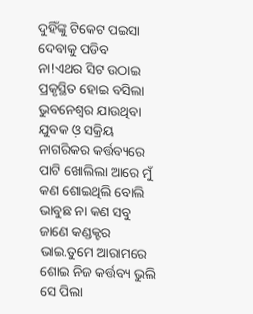ଦୁହିଁଙ୍କୁ ଟିକେଟ ପଇସା ଦେବାକୁ ପଡିବ ନା!ଏଥର ସିଟ ଉଠାଇ ପ୍ରକୃସ୍ଥିତ ହୋଇ ବସିଲା ଭୁବନେଶ୍ୱର ଯାଉଥିବା ଯୁବକ ଓ଼ ସକ୍ରିୟ ନାଗରିକର କର୍ତ୍ତବ୍ୟରେ ପାଟି ଖୋଲିଲା ଆରେ ମୁଁ କଣ ଶୋଇଥିଲି ବୋଲି ଭାବୁଛ ନା କଣ ସବୁ ଜାଣେ କଣ୍ଡକ୍ଟର ଭାଇ.ତୁମେ ଆରାମରେ ଶୋଇ ନିଜ କର୍ତ୍ତବ୍ୟ ଭୁଲି ସେ ପିଲା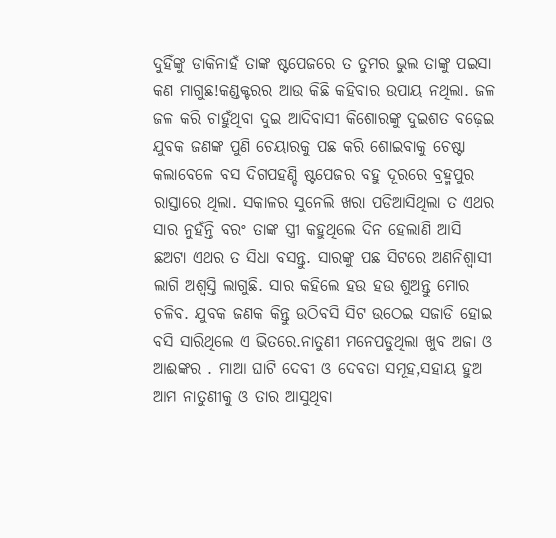ଦୁହିଁଙ୍କୁ ଡାକିନାହଁ ତାଙ୍କ ଷ୍ଟପେଜରେ ତ ତୁମର ଭୁଲ ତାଙ୍କୁ ପଇସା କଣ ମାଗୁଛ!କଣ୍ଡକ୍ଟରର ଆଉ କିଛି କହିବାର ଉପାୟ ନଥିଲା. ଜଳ ଜଳ କରି ଚାହୁଁଥିବା ଦୁଇ ଆଦିବାସୀ କିଶୋରଙ୍କୁ ଦୁଇଶତ ବଢ଼େଇ ଯୁବକ ଜଣଙ୍କ ପୁଣି ଚେୟାରକୁ ପଛ କରି ଶୋଇବାକୁ ଚେଷ୍ଟା କଲାବେଳେ ବସ ଦିଗପହଣ୍ଡି ଷ୍ଟପେଜର ବହୁ ଦୂରରେ ବ୍ରହ୍ମପୁର ରାସ୍ତାରେ ଥିଲା. ସକାଳର ସୁନେଲି ଖରା ପଡିଆସିଥିଲା ତ ଏଥର ସାର ନୁହଁନ୍ତି ବରଂ ତାଙ୍କ ସ୍ତ୍ରୀ କହୁଥିଲେ ଦିନ ହେଲାଣି ଆସି ଛଅଟା ଏଥର ତ ସିଧା ବସନ୍ତୁ. ସାରଙ୍କୁ ପଛ ସିଟରେ ଅଣନିଶ୍ଵାସୀ ଲାଗି ଅଶ୍ବସ୍ତି ଲାଗୁଛି. ସାର କହିଲେ ହଉ ହଉ ଶୁଅନ୍ତୁ ମୋର ଚଳିବ. ଯୁବକ ଜଣକ କିନ୍ତୁ ଉଠିବସି ସିଟ ଉଠେଇ ସଜାଡି ହୋଇ ବସି ସାରିଥିଲେ ଏ ଭିତରେ.ନାତୁଣୀ ମନେପଡୁଥିଲା ଖୁବ ଅଜା ଓ ଆଈଙ୍କର . ମାଆ ଘାଟି ଦେବୀ ଓ ଦେବତା ସମୂହ,ସହାୟ ହୁଅ ଆମ ନାତୁଣୀକୁ ଓ ତାର ଆସୁଥିବା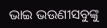ଭାଇ ଭଉଣୀସବୁଙ୍କୁ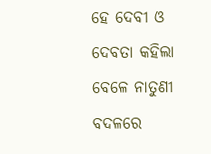ହେ ଦେବୀ ଓ ଦେବତା କହିଲା ବେଳେ ନାତୁଣୀ ବଦଳରେ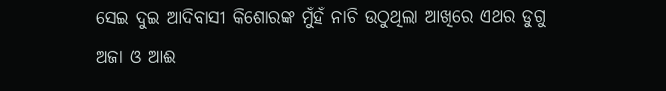ସେଇ ଦୁଇ ଆଦିବାସୀ କିଶୋରଙ୍କ ମୁଁହଁ ନାଚି ଉଠୁଥିଲା ଆଖିରେ ଏଥର ଡୁଗୁ ଅଜା ଓ ଆଈ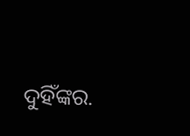ଦୁହିଁଙ୍କର.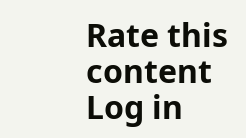Rate this content
Log in